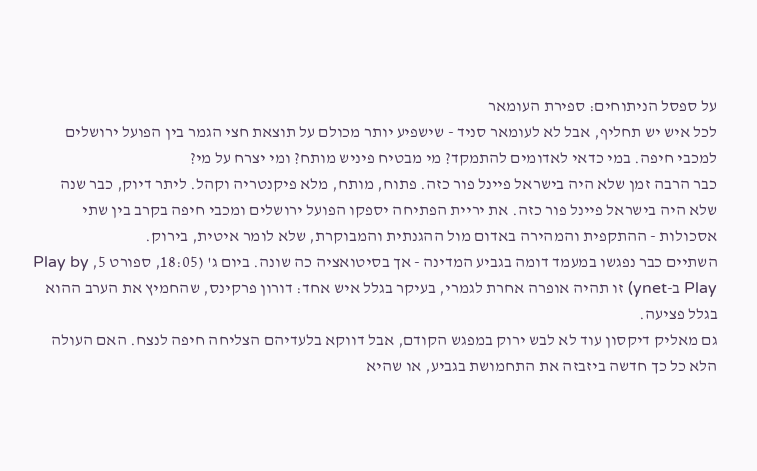על ספסל הניתוחים: ספירת העומאר
לכל איש יש תחליף, אבל לא לעומאר סניד - שישפיע יותר מכולם על תוצאת חצי הגמר בין הפועל ירושלים למכבי חיפה. במי כדאי לאדומים להתמקד? מי מבטיח פיניש מותח? ומי יצרח על מי?
כבר הרבה זמן שלא היה בישראל פיינל פור כזה. פתוח, מותח, מלא פיקנטריה וקהל. ליתר דיוק, כבר שנה שלא היה בישראל פיינל פור כזה. את יריית הפתיחה יספקו הפועל ירושלים ומכבי חיפה בקרב בין שתי אסכולות - ההתקפית והמהירה באדום מול ההגנתית והמבוקרת, שלא לומר איטית, בירוק.
השתיים כבר נפגשו במעמד דומה בגביע המדינה - אך בסיטואציה כה שונה. ביום ג' (18:05, ספורט 5, Play by Play ב-ynet) זו תהיה אופרה אחרת לגמרי, בעיקר בגלל איש אחד: דורון פרקינס, שהחמיץ את הערב ההוא בגלל פציעה.
גם מאליק דיקסון עוד לא לבש ירוק במפגש הקודם, אבל דווקא בלעדיהם הצליחה חיפה לנצח. האם העולה הלא כל כך חדשה ביזבזה את התחמושת בגביע, או שהיא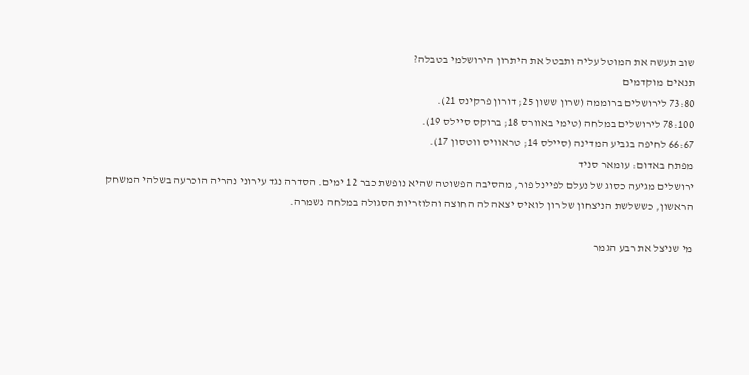שוב תעשה את המוטל עליה ותבטל את היתרון הירושלמי בטבלה?
תנאים מוקדמים
73:80 לירושלים ברוממה (שרון ששון 25; דורון פרקינס 21).
78:100 לירושלים במלחה (טימי באוורס 18; ברוקס סיילס 19).
66:67 לחיפה בגביע המדינה (סיילס 14; טראוויס ווטסון 17).
מפתח באדום: עומאר סניד
ירושלים מגיעה כסוג של נעלם לפיינל פור, מהסיבה הפשוטה שהיא נופשת כבר 12 ימים. הסדרה נגד עירוני נהריה הוכרעה בשלהי המשחק הראשון, כששלשת הניצחון של רון לואיס יצאה לה החוצה והלוזריות הסגולה במלחה נשמרה.

מי שניצל את רבע הגמר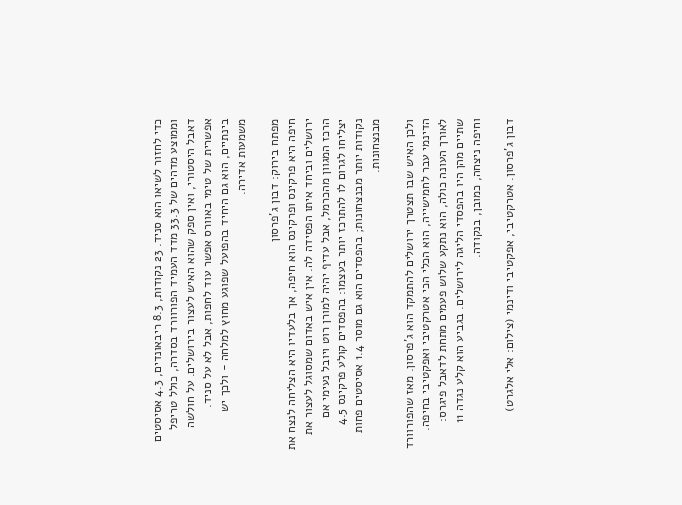כדי לחזור לשיאו הוא סניד. 23 נקודות, 8.3 ריבאונדים, 4.3 אסיסטים וממוצע מדהים של 33.3 מדד העמיד הפורוורד בסדרה, כולל טריפל דאבל היסטורי, ואין ספק שהוא האיש לעצור בירושלים. על חולשה אפשרית של טימי באוורס אפשר עוד לחפות, אבל לא על סניד. בינתיים, הוא גם היחיד בהפועל שפוגע מחוץ למלחה - ולכך יש משמעות אדירה.

מפתח בירוק: דבון ג'פרסון
חיפה היא פרקינס ופרקינס הוא חיפה, אך בלעדיו היא הצליחה לנצח את ירושלים וביחד איתו הפסידה לה. אין איש באדום שמסוגל לעצור את הרכז המגוון מהכרמל, אבל עדיף יהיה למורן רוט ויובל נעימי אם יצליחו לגרום לו להתרכז יותר בעצמו: בהפסדים קולע פרקינס 4.5 נקודות יותר מבנצחונות; בהפסדים הוא גם מוסר 1.4 אסיסטים פחות מבנצחונות.

ולכן האיש שבו תצטרך ירושלים להתמקד הוא ג'פרסון. מאז שהפורוורד הדינמי עבר לחמישייה, הוא הכלי הכי אטרקטיבי ואפקטיבי בחיפה. לאורך העונה כולה, הוא נתקע שלוש פעמים מתחת לדאבל פיגרס: שתיים מהן היו בהפסדי הליגה לירושלים. בגביע הוא קלע נגדה 11 וחיפה ניצחה, כמובן, בנקודה.

דבון ג'פרסון. אטרקטיבי, אפקטיבי ודינמי (צילום: אלי אלגרט)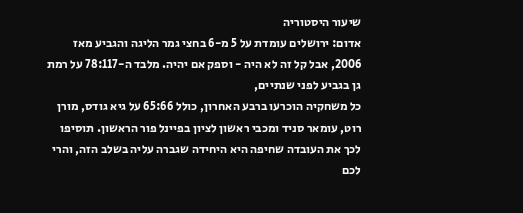שיעור היסטוריה
אדום: ירושלים עומדת על 5 מ-6 בחצי גמר הליגה והגביע מאז 2006, אבל קל זה לא היה - וספק אם יהיה. מלבד ה-78:117 על רמת גן בגביע לפני שנתיים,
כל משחקיה הוכרעו ברבע האחרון, כולל 65:66 על גיא גודס, מורן רוט, עומאר סניד ומכבי ראשון לציון בפיינל פור הראשון. תוסיפו לכך את העובדה שחיפה היא היחידה שגברה עליה בשלב הזה, והרי לכם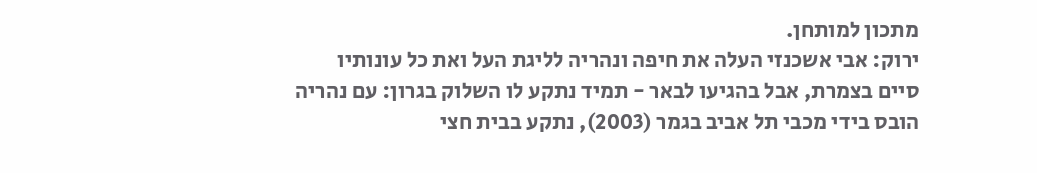מתכון למותחן.
ירוק: אבי אשכנזי העלה את חיפה ונהריה לליגת העל ואת כל עונותיו סיים בצמרת, אבל בהגיעו לבאר - תמיד נתקע לו השלוק בגרון: עם נהריה הובס בידי מכבי תל אביב בגמר (2003), נתקע בבית חצי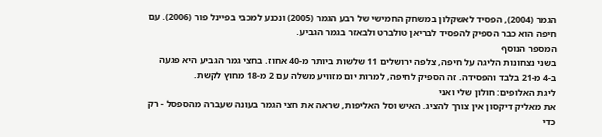הגמר (2004), הפסיד לאשקלון במשחק החמישי של רבע הגמר (2005) ונכנע למכבי בפיינל פור (2006). עם חיפה הוא כבר הספיק להפסיד לבריאן טולברט ולבאזר בגמר הגביע.
המספר הנוסף
בשני נצחונות הליגה על חיפה, צלפה ירושלים 11 שלשות ביותר מ-40 אחוז. בחצי גמר הגביע היא פגעה ב-4 מ-21 בלבד והפסידה. זה הספיק לחיפה, למרות יום מזוויע משלה עם 2 מ-18 מחוץ לקשת.
ליגת האלופים: חולון שלי ואני
את מאליק דיקסון אין צורך להציג. האיש וסל האליפות, שראה את חצי הגמר בעונה שעברה מהספסל - רק כדי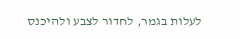לעלות בגמר, לחדור לצבע ולהיכנס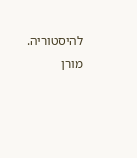להיסטוריה. מורן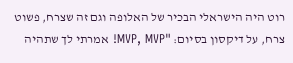רוט היה הישראלי הבכיר של האלופה וגם זה שצרח, פשוט צרח, על דיקסון בסיום: "MVP, MVP! אמרתי לך שתהיה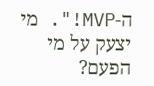ה-MVP!". מי יצעק על מי הפעם?